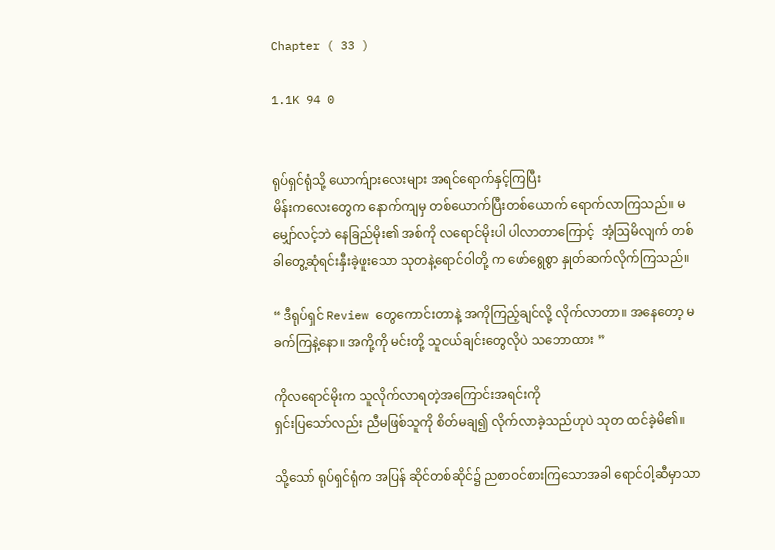Chapter ( 33 )

1.1K 94 0


ရုပ်ရှင်ရုံသို့ ယောက်ျားလေးများ အရင်ရောက်နှင့်ကြပြီး
မိန်းကလေးတွေက နောက်ကျမှ တစ်ယောက်ပြီးတစ်ယောက် ရောက်လာကြသည်။ မမျှော်လင့်ဘဲ နေခြည်မိုး၏ အစ်ကို လရောင်မိုးပါ ပါလာတာကြောင့်  အံ့ဩမိလျက် တစ်ခါတွေ့ဆုံရင်းနှီးခဲ့ဖူးသော သုတနဲ့ရောင်ဝါတို့ က ဖော်ရွေစွာ နှုတ်ဆက်လိုက်ကြသည်။

“ ဒီရုပ်ရှင် Review တွေကောင်းတာနဲ့ အကိုကြည့်ချင်လို့ လိုက်လာတာ။ အနေတော့ မခက်ကြနဲ့နော။ အကို့ကို မင်းတို့ သူငယ်ချင်းတွေလိုပဲ သဘောထား ”

ကိုလရောင်မိုးက သူလိုက်လာရတဲ့အကြောင်းအရင်းကို
ရှင်းပြသော်လည်း ညီမဖြစ်သူကို စိတ်မချ၍ လိုက်လာခဲ့သည်ဟုပဲ သုတ ထင်ခဲ့မိ၏။

သို့သော် ရုပ်ရှင်ရုံက အပြန် ဆိုင်တစ်ဆိုင်၌ ညစာဝင်စားကြသောအခါ ရောင်ဝါ့ဆီမှာသာ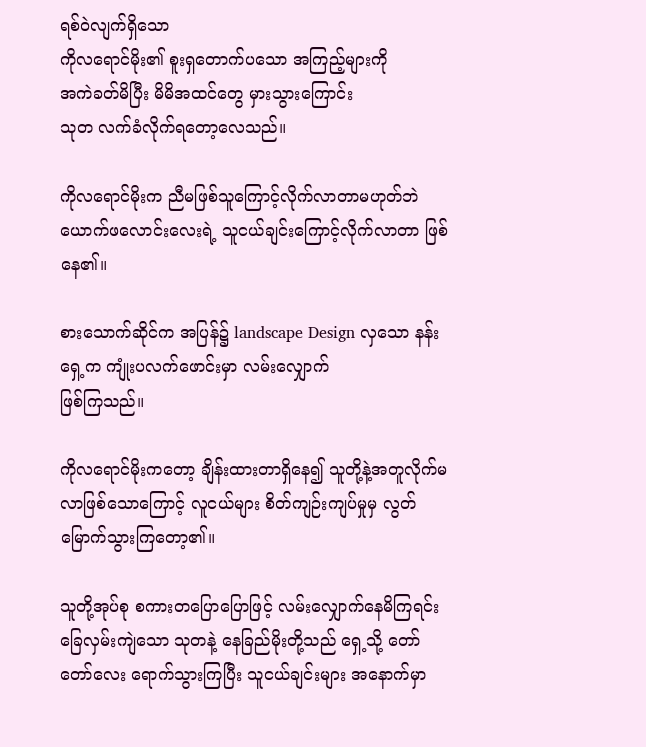ရစ်ဝဲလျက်ရှိသော
ကိုလရောင်မိုး၏ စူးရှတောက်ပသော အကြည့်များကို
အကဲခတ်မိပြီး မိမိအထင်တွေ မှားသွားကြောင်း
သုတ လက်ခံလိုက်ရတော့လေသည်။

ကိုလရောင်မိုးက ညီမဖြစ်သူကြောင့်လိုက်လာတာမဟုတ်ဘဲ ယောက်ဖလောင်းလေးရဲ့ သူငယ်ချင်းကြောင့်လိုက်လာတာ ဖြစ်နေ၏။

စားသောက်ဆိုင်က အပြန်၌ landscape Design လှသော နန်းရှေ့က ကျုံးပလက်ဖောင်းမှာ လမ်းလျှောက်
ဖြစ်ကြသည်။

ကိုလရောင်မိုးကတော့ ချိန်းထားတာရှိနေ၍ သူတို့နဲ့အတူလိုက်မလာဖြစ်သောကြောင့် လူငယ်များ စိတ်ကျဉ်းကျပ်မှုမှ လွတ်မြောက်သွားကြတော့၏။

သူတို့အုပ်စု စကားတပြောပြောဖြင့် လမ်းလျှောက်နေမိကြရင်း ခြေလှမ်းကျဲသော သုတနဲ့ နေခြည်မိုးတို့သည် ရှေ့သို့ တော်တော်လေး ရောက်သွားကြပြီး သူငယ်ချင်းများ အနောက်မှာ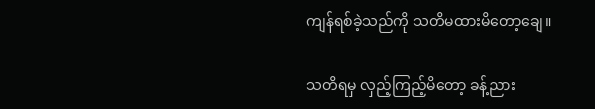ကျန်ရစ်ခဲ့သည်ကို သတိမထားမိတော့ချေ။

သတိရမှ လှည့်ကြည့်မိတော့ ခန့်ညား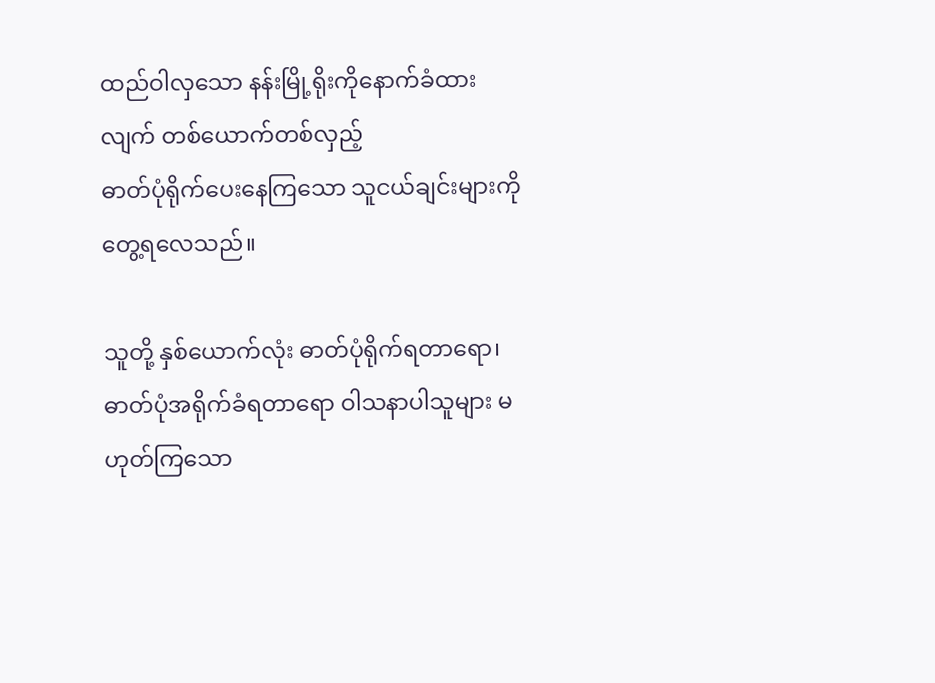ထည်ဝါလှသော နန်းမြို့ရိုးကိုနောက်ခံထားလျက် တစ်ယောက်တစ်လှည့်
ဓာတ်ပုံရိုက်ပေးနေကြသော သူငယ်ချင်းများကို တွေ့ရလေသည်။

သူတို့ နှစ်ယောက်လုံး ဓာတ်ပုံရိုက်ရတာရော၊ ဓာတ်ပုံအရိုက်ခံရတာရော ဝါသနာပါသူများ မဟုတ်ကြသော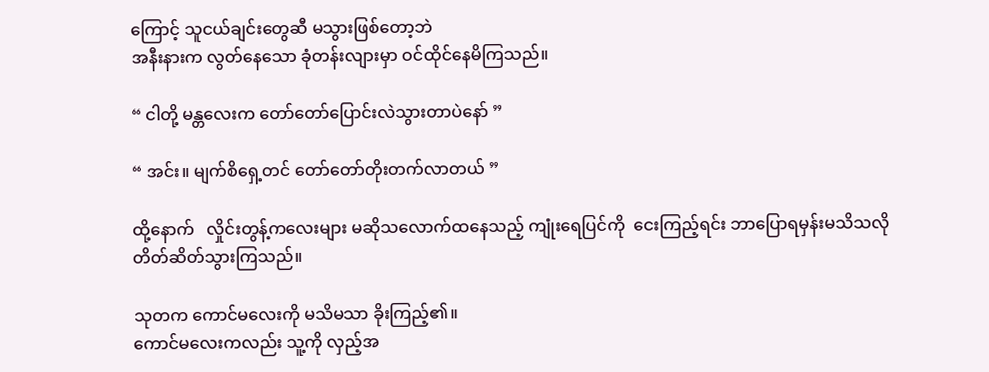ကြောင့် သူငယ်ချင်းတွေဆီ မသွားဖြစ်တော့ဘဲ
အနီးနားက လွတ်နေသော ခုံတန်းလျားမှာ ဝင်ထိုင်နေမိကြသည်။

“ ငါတို့ မန္တလေးက တော်တော်ပြောင်းလဲသွားတာပဲနော် ”

“ အင်း။ မျက်စိရှေ့တင် တော်တော်တိုးတက်လာတယ် ”

ထို့နောက်   လှိုင်းတွန့်ကလေးများ မဆိုသလောက်ထနေသည့် ကျုံးရေပြင်ကို  ငေးကြည့်ရင်း ဘာပြောရမှန်းမသိသလို တိတ်ဆိတ်သွားကြသည်။

သုတက ကောင်မလေးကို မသိမသာ ခိုးကြည့်၏။
ကောင်မလေးကလည်း သူ့ကို လှည့်အ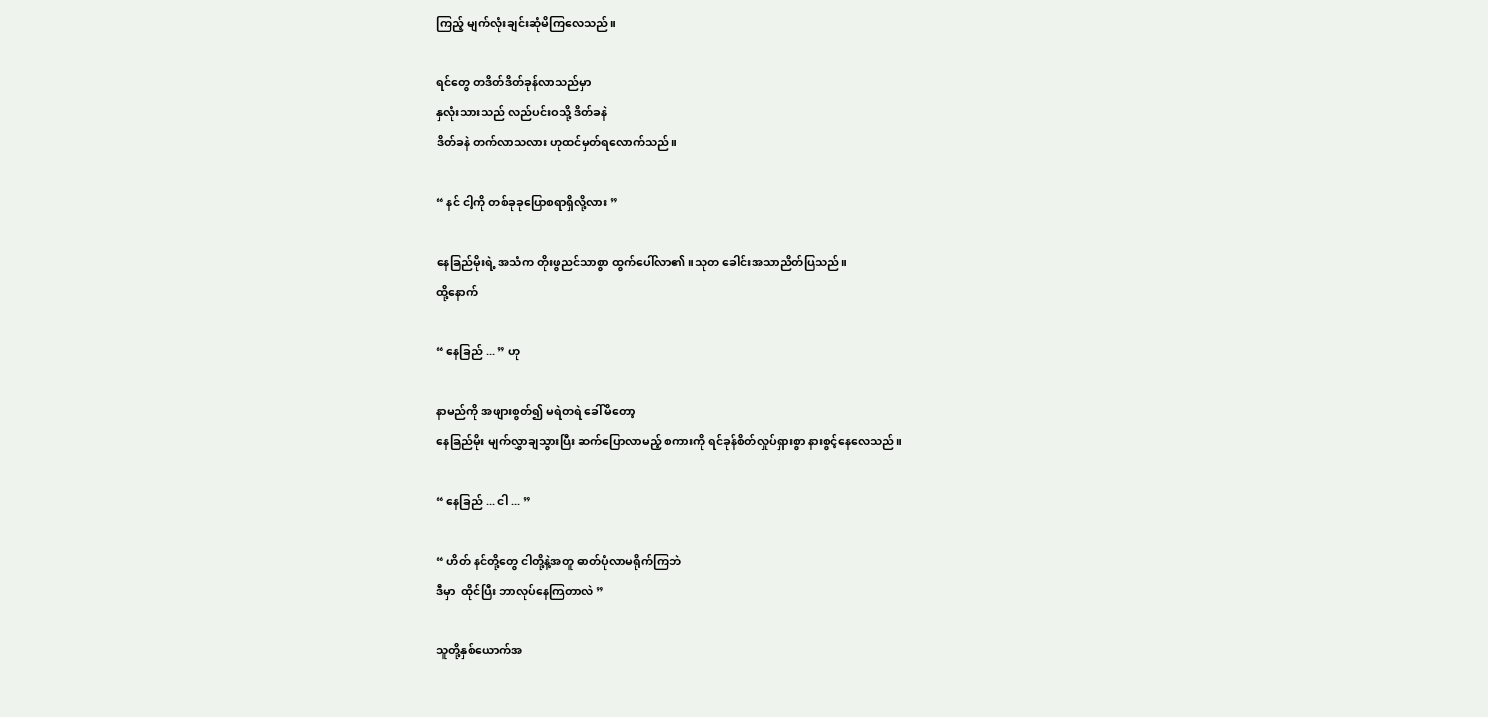ကြည့် မျက်လုံးချင်းဆုံမိကြလေသည်။

ရင်တွေ တဒိတ်ဒိတ်ခုန်လာသည်မှာ
နှလုံးသားသည် လည်ပင်းဝသို့ ဒိတ်ခနဲ
ဒိတ်ခနဲ တက်လာသလား ဟုထင်မှတ်ရလောက်သည်။

“ နင် ငါ့ကို တစ်ခုခုပြောစရာရှိလို့လား ”

နေခြည်မိုးရဲ့ အသံက တိုးဖွညင်သာစွာ ထွက်ပေါ်လာ၏။သုတ ခေါင်းအသာညိတ်ပြသည်။
ထို့နောက်

“ နေခြည် ... ” ဟု

နာမည်ကို အဖျားစွတ်၍ မရဲတရဲ ခေါ်မိတော့
နေခြည်မိုး မျက်လွှာချသွားပြီး ဆက်ပြောလာမည့် စကားကို ရင်ခုန်စိတ်လှုပ်ရှားစွာ နားစွင့်နေလေသည်။

“ နေခြည် ... ငါ ... ”

“ ဟိတ် နင်တို့တွေ ငါတို့နဲ့အတူ ဓာတ်ပုံလာမရိုက်ကြဘဲ
ဒီမှာ  ထိုင်ပြီး ဘာလုပ်နေကြတာလဲ ”

သူတို့နှစ်ယောက်အ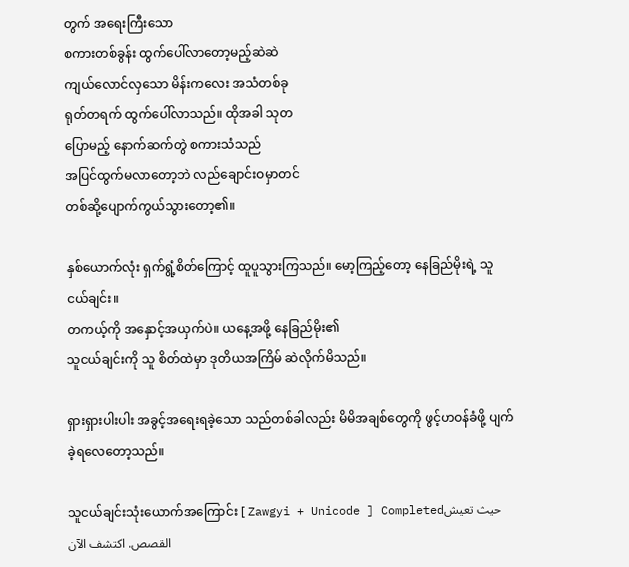တွက် အရေးကြီးသော
စကားတစ်ခွန်း ထွက်ပေါ်လာတော့မည့်ဆဲဆဲ
ကျယ်လောင်လှသော မိန်းကလေး အသံတစ်ခု
ရုတ်တရက် ထွက်ပေါ်လာသည်။ ထိုအခါ သုတ
ပြောမည့် နောက်ဆက်တွဲ စကားသံသည်
အပြင်ထွက်မလာတော့ဘဲ လည်ချောင်းဝမှာတင်
တစ်ဆို့ပျောက်ကွယ်သွားတော့၏။

နှစ်ယောက်လုံး ရှက်ရွံ့စိတ်ကြောင့် ထူပူသွားကြသည်။ မော့ကြည့်တော့ နေခြည်မိုးရဲ့ သူငယ်ချင်း။
တကယ့်ကို အနှောင့်အယှက်ပဲ။ ယနေ့အဖို့ နေခြည်မိုး၏
သူငယ်ချင်းကို သူ စိတ်ထဲမှာ ဒုတိယအကြိမ် ဆဲလိုက်မိသည်။

ရှားရှားပါးပါး အခွင့်အရေးရခဲ့သော‌ သည်တစ်ခါလည်း မိမိအချစ်တွေကို ဖွင့်ဟဝန်ခံဖို့ ပျက်ခဲ့ရလေတော့သည်။

သူငယ်ချင်းသုံးယောက်အကြောင်း [ Zawgyi + Unicode ] Completedحيث تعيش القصص. اكتشف الآن